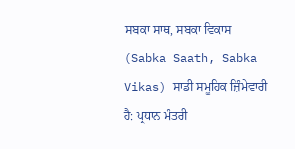ਸਬਕਾ ਸਾਥ, ਸਬਕਾ ਵਿਕਾਸ (Sabka Saath, Sabka Vikas) ਸਾਡੀ ਸਮੂਹਿਕ ਜ਼ਿੰਮੇਵਾਰੀ ਹੈ: ਪ੍ਰਧਾਨ ਮੰਤਰੀ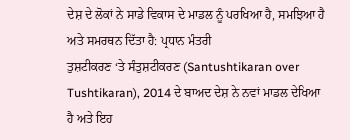ਦੇਸ਼ ਦੇ ਲੋਕਾਂ ਨੇ ਸਾਡੇ ਵਿਕਾਸ ਦੇ ਮਾਡਲ ਨੂੰ ਪਰਖਿਆ ਹੈ, ਸਮਝਿਆ ਹੈ ਅਤੇ ਸਮਰਥਨ ਦਿੱਤਾ ਹੈ: ਪ੍ਰਧਾਨ ਮੰਤਰੀ
ਤੁਸ਼ਟੀਕਰਣ ‘ਤੇ ਸੰਤੁਸ਼ਟੀਕਰਣ (Santushtikaran over Tushtikaran), 2014 ਦੇ ਬਾਅਦ ਦੇਸ਼ ਨੇ ਨਵਾਂ ਮਾਡਲ ਦੇਖਿਆ ਹੈ ਅਤੇ ਇਹ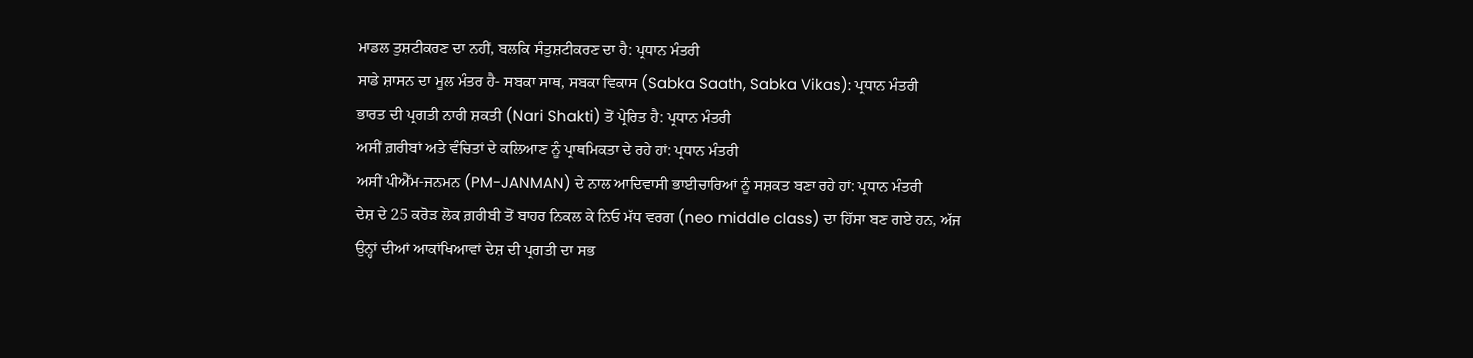ਮਾਡਲ ਤੁਸ਼ਟੀਕਰਣ ਦਾ ਨਹੀਂ, ਬਲਕਿ ਸੰਤੁਸ਼ਟੀਕਰਣ ਦਾ ਹੈ: ਪ੍ਰਧਾਨ ਮੰਤਰੀ
ਸਾਡੇ ਸ਼ਾਸਨ ਦਾ ਮੂਲ ਮੰਤਰ ਹੈ- ਸਬਕਾ ਸਾਥ, ਸਬਕਾ ਵਿਕਾਸ (Sabka Saath, Sabka Vikas): ਪ੍ਰਧਾਨ ਮੰਤਰੀ
ਭਾਰਤ ਦੀ ਪ੍ਰਗਤੀ ਨਾਰੀ ਸ਼ਕਤੀ (Nari Shakti) ਤੋਂ ਪ੍ਰੇਰਿਤ ਹੈ: ਪ੍ਰਧਾਨ ਮੰਤਰੀ
ਅਸੀਂ ਗ਼ਰੀਬਾਂ ਅਤੇ ਵੰਚਿਤਾਂ ਦੇ ਕਲਿਆਣ ਨੂੰ ਪ੍ਰਾਥਮਿਕਤਾ ਦੇ ਰਹੇ ਹਾਂ: ਪ੍ਰਧਾਨ ਮੰਤਰੀ
ਅਸੀਂ ਪੀਐੱਮ-ਜਨਮਨ (PM-JANMAN) ਦੇ ਨਾਲ ਆਦਿਵਾਸੀ ਭਾਈਚਾਰਿਆਂ ਨੂੰ ਸਸ਼ਕਤ ਬਣਾ ਰਹੇ ਹਾਂ: ਪ੍ਰਧਾਨ ਮੰਤਰੀ
ਦੇਸ਼ ਦੇ 25 ਕਰੋੜ ਲੋਕ ਗ਼ਰੀਬੀ ਤੋਂ ਬਾਹਰ ਨਿਕਲ ਕੇ ਨਿਓ ਮੱਧ ਵਰਗ (neo middle class) ਦਾ ਹਿੱਸਾ ਬਣ ਗਏ ਹਨ, ਅੱਜ ਉਨ੍ਹਾਂ ਦੀਆਂ ਆਕਾਂਖਿਆਵਾਂ ਦੇਸ਼ ਦੀ ਪ੍ਰਗਤੀ ਦਾ ਸਭ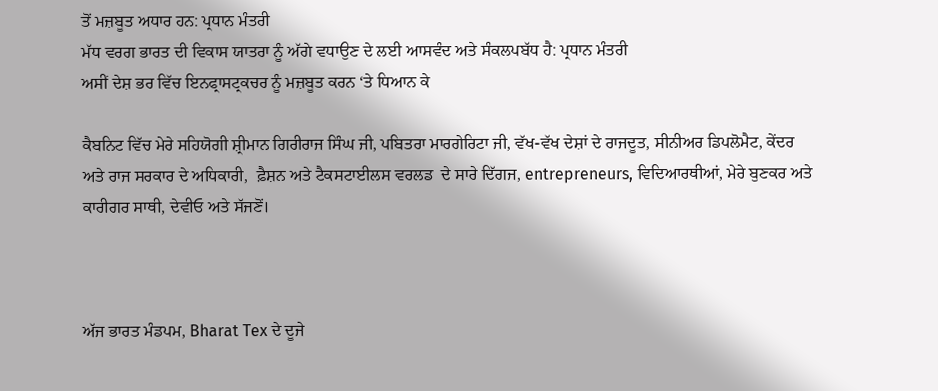ਤੋਂ ਮਜ਼ਬੂਤ ਅਧਾਰ ਹਨ: ਪ੍ਰਧਾਨ ਮੰਤਰੀ
ਮੱਧ ਵਰਗ ਭਾਰਤ ਦੀ ਵਿਕਾਸ ਯਾਤਰਾ ਨੂੰ ਅੱਗੇ ਵਧਾਉਣ ਦੇ ਲਈ ਆਸਵੰਦ ਅਤੇ ਸੰਕਲਪਬੱਧ ਹੈ: ਪ੍ਰਧਾਨ ਮੰਤਰੀ
ਅਸੀਂ ਦੇਸ਼ ਭਰ ਵਿੱਚ ਇਨਫ੍ਰਾਸਟ੍ਰਕਚਰ ਨੂੰ ਮਜ਼ਬੂਤ ਕਰਨ ‘ਤੇ ਧਿਆਨ ਕੇ

ਕੈਬਨਿਟ ਵਿੱਚ ਮੇਰੇ ਸਹਿਯੋਗੀ ਸ਼੍ਰੀਮਾਨ ਗਿਰੀਰਾਜ ਸਿੰਘ ਜੀ, ਪਬਿਤਰਾ ਮਾਰਗੇਰਿਟਾ ਜੀ, ਵੱਖ-ਵੱਖ ਦੇਸ਼ਾਂ ਦੇ ਰਾਜਦੂਤ, ਸੀਨੀਅਰ ਡਿਪਲੋਮੈਟ, ਕੇਂਦਰ ਅਤੇ ਰਾਜ ਸਰਕਾਰ ਦੇ ਅਧਿਕਾਰੀ,  ਫ਼ੈਸ਼ਨ ਅਤੇ ਟੈਕਸਟਾਈਲਸ ਵਰਲਡ  ਦੇ ਸਾਰੇ ਦਿੱਗਜ, entrepreneurs, ਵਿਦਿਆਰਥੀਆਂ, ਮੇਰੇ ਬੁਣਕਰ ਅਤੇ ਕਾਰੀਗਰ ਸਾਥੀ, ਦੇਵੀਓ ਅਤੇ ਸੱਜਣੋਂ।



ਅੱਜ ਭਾਰਤ ਮੰਡਪਮ, Bharat Tex ਦੇ ਦੂਜੇ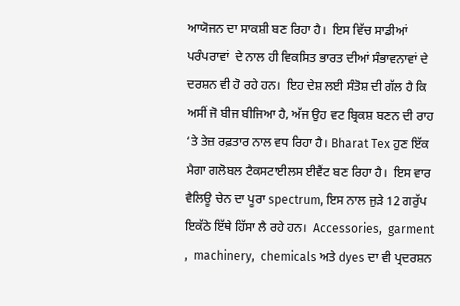ਆਯੋਜਨ ਦਾ ਸਾਕਸ਼ੀ ਬਣ ਰਿਹਾ ਹੈ।  ਇਸ ਵਿੱਚ ਸਾਡੀਆਂ ਪਰੰਪਰਾਵਾਂ  ਦੇ ਨਾਲ ਹੀ ਵਿਕਸਿਤ ਭਾਰਤ ਦੀਆਂ ਸੰਭਾਵਨਾਵਾਂ ਦੇ ਦਰਸ਼ਨ ਵੀ ਹੋ ਰਹੇ ਹਨ।  ਇਹ ਦੇਸ਼ ਲਈ ਸੰਤੋਸ਼ ਦੀ ਗੱਲ ਹੈ ਕਿ ਅਸੀਂ ਜੋ ਬੀਜ ਬੀਜਿਆ ਹੈ, ਅੱਜ ਉਹ ਵਟ ਬ੍ਰਿਕਸ਼ ਬਣਨ ਦੀ ਰਾਹ ‘ਤੇ ਤੇਜ਼ ਰਫ਼ਤਾਰ ਨਾਲ ਵਧ ਰਿਹਾ ਹੈ। Bharat Tex ਹੁਣ ਇੱਕ ਮੈਗਾ ਗਲੋਬਲ ਟੈਕਸਟਾਈਲਸ ਈਵੈਂਟ ਬਣ ਰਿਹਾ ਹੈ।  ਇਸ ਵਾਰ ਵੈਲਿਊ ਚੇਨ ਦਾ ਪੂਰਾ spectrum, ਇਸ ਨਾਲ ਜੁੜੇ 12 ਗਰੁੱਪ ਇਕੱਠੇ ਇੱਥੇ ਹਿੱਸਾ ਲੈ ਰਹੇ ਹਨ।  Accessories,  garment ,  machinery,  chemicals ਅਤੇ dyes ਦਾ ਵੀ ਪ੍ਰਦਰਸ਼ਨ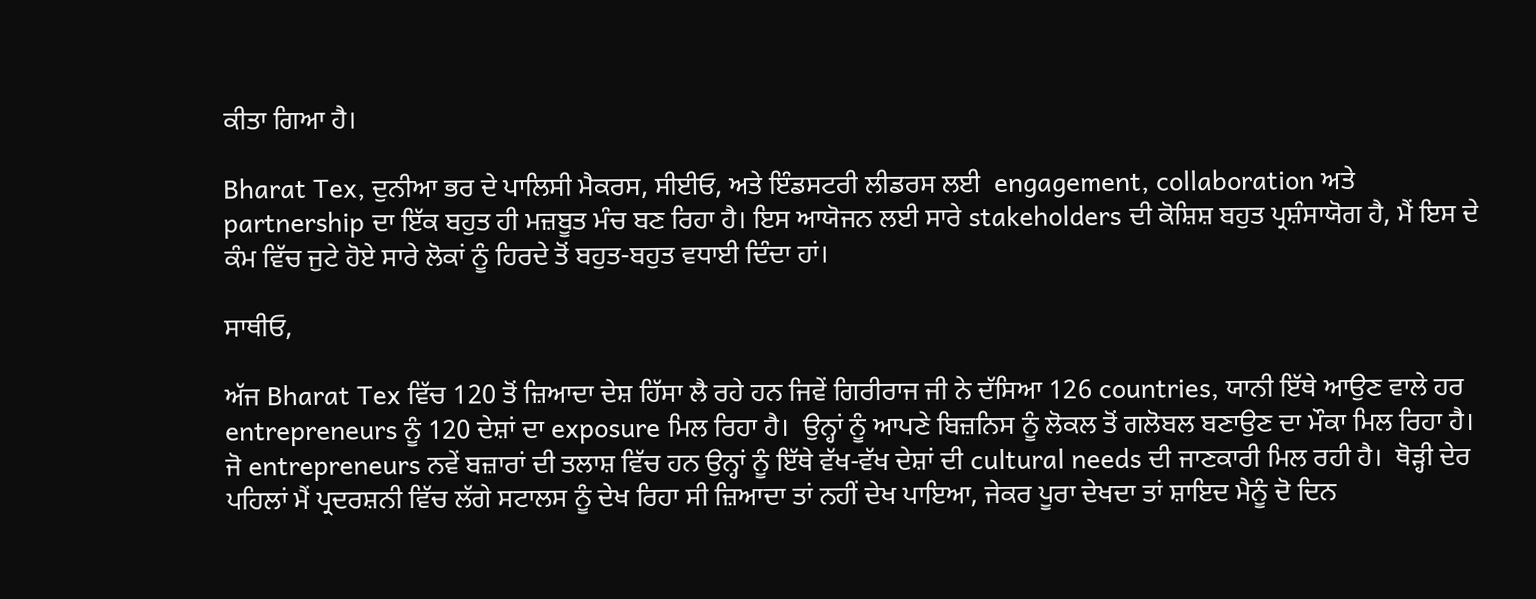ਕੀਤਾ ਗਿਆ ਹੈ।

Bharat Tex, ਦੁਨੀਆ ਭਰ ਦੇ ਪਾਲਿਸੀ ਮੈਕਰਸ, ਸੀਈਓ, ਅਤੇ ਇੰਡਸਟਰੀ ਲੀਡਰਸ ਲਈ  engagement, collaboration ਅਤੇ partnership ਦਾ ਇੱਕ ਬਹੁਤ ਹੀ ਮਜ਼ਬੂਤ ਮੰਚ ਬਣ ਰਿਹਾ ਹੈ। ਇਸ ਆਯੋਜਨ ਲਈ ਸਾਰੇ stakeholders ਦੀ ਕੋਸ਼ਿਸ਼ ਬਹੁਤ ਪ੍ਰਸ਼ੰਸਾਯੋਗ ਹੈ, ਮੈਂ ਇਸ ਦੇ ਕੰਮ ਵਿੱਚ ਜੁਟੇ ਹੋਏ ਸਾਰੇ ਲੋਕਾਂ ਨੂੰ ਹਿਰਦੇ ਤੋਂ ਬਹੁਤ-ਬਹੁਤ ਵਧਾਈ ਦਿੰਦਾ ਹਾਂ।

ਸਾਥੀਓ,

ਅੱਜ Bharat Tex ਵਿੱਚ 120 ਤੋਂ ਜ਼ਿਆਦਾ ਦੇਸ਼ ਹਿੱਸਾ ਲੈ ਰਹੇ ਹਨ ਜਿਵੇਂ ਗਿਰੀਰਾਜ ਜੀ ਨੇ ਦੱਸਿਆ 126 countries, ਯਾਨੀ ਇੱਥੇ ਆਉਣ ਵਾਲੇ ਹਰ entrepreneurs ਨੂੰ 120 ਦੇਸ਼ਾਂ ਦਾ exposure ਮਿਲ ਰਿਹਾ ਹੈ।  ਉਨ੍ਹਾਂ ਨੂੰ ਆਪਣੇ ਬਿਜ਼ਨਿਸ ਨੂੰ ਲੋਕਲ ਤੋਂ ਗਲੋਬਲ ਬਣਾਉਣ ਦਾ ਮੌਕਾ ਮਿਲ ਰਿਹਾ ਹੈ।  ਜੋ entrepreneurs ਨਵੇਂ ਬਜ਼ਾਰਾਂ ਦੀ ਤਲਾਸ਼ ਵਿੱਚ ਹਨ ਉਨ੍ਹਾਂ ਨੂੰ ਇੱਥੇ ਵੱਖ-ਵੱਖ ਦੇਸ਼ਾਂ ਦੀ cultural needs ਦੀ ਜਾਣਕਾਰੀ ਮਿਲ ਰਹੀ ਹੈ।  ਥੋੜ੍ਹੀ ਦੇਰ ਪਹਿਲਾਂ ਮੈਂ ਪ੍ਰਦਰਸ਼ਨੀ ਵਿੱਚ ਲੱਗੇ ਸਟਾਲਸ ਨੂੰ ਦੇਖ ਰਿਹਾ ਸੀ ਜ਼ਿਆਦਾ ਤਾਂ ਨਹੀਂ ਦੇਖ ਪਾਇਆ, ਜੇਕਰ ਪੂਰਾ ਦੇਖਦਾ ਤਾਂ ਸ਼ਾਇਦ ਮੈਨੂੰ ਦੋ ਦਿਨ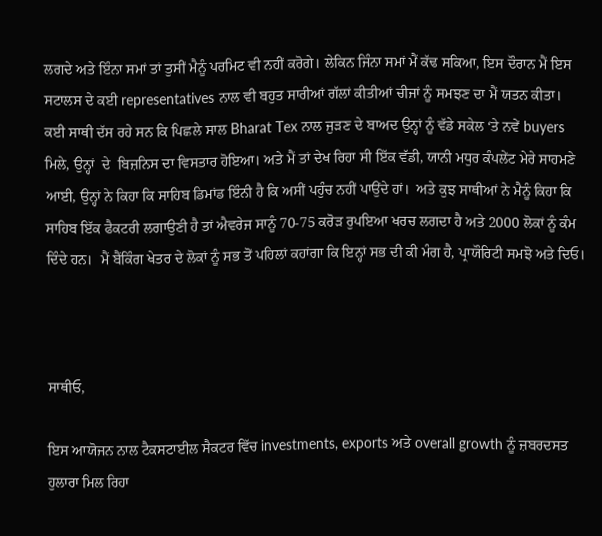ਲਗਦੇ ਅਤੇ ਇੰਨਾ ਸਮਾਂ ਤਾਂ ਤੁਸੀਂ ਮੈਨੂੰ ਪਰਮਿਟ ਵੀ ਨਹੀਂ ਕਰੋਗੇ। ਲੇਕਿਨ ਜਿੰਨਾ ਸਮਾਂ ਮੈਂ ਕੱਢ ਸਕਿਆ, ਇਸ ਦੌਰਾਨ ਮੈਂ ਇਸ ਸਟਾਲਸ ਦੇ ਕਈ representatives ਨਾਲ ਵੀ ਬਹੁਤ ਸਾਰੀਆਂ ਗੱਲਾਂ ਕੀਤੀਆਂ ਚੀਜਾਂ ਨੂੰ ਸਮਝਣ ਦਾ ਮੈਂ ਯਤਨ ਕੀਤਾ।  ਕਈ ਸਾਥੀ ਦੱਸ ਰਹੇ ਸਨ ਕਿ ਪਿਛਲੇ ਸਾਲ Bharat Tex ਨਾਲ ਜੁੜਣ ਦੇ ਬਾਅਦ ਉਨ੍ਹਾਂ ਨੂੰ ਵੱਡੇ ਸਕੇਲ ‘ਤੇ ਨਵੇਂ buyers ਮਿਲੇ, ਉਨ੍ਹਾਂ  ਦੇ  ਬਿਜ਼ਨਿਸ ਦਾ ਵਿਸਤਾਰ ਹੋਇਆ। ਅਤੇ ਮੈਂ ਤਾਂ ਦੇਖ ਰਿਹਾ ਸੀ ਇੱਕ ਵੱਡੀ, ਯਾਨੀ ਮਧੁਰ ਕੰਪਲੇਂਟ ਮੇਰੇ ਸਾਹਮਣੇ ਆਈ, ਉਨ੍ਹਾਂ ਨੇ ਕਿਹਾ ਕਿ ਸਾਹਿਬ ਡਿਮਾਂਡ ਇੰਨੀ ਹੈ ਕਿ ਅਸੀਂ ਪਹੁੰਚ ਨਹੀਂ ਪਾਉਂਦੇ ਹਾਂ।  ਅਤੇ ਕੁਝ ਸਾਥੀਆਂ ਨੇ ਮੈਨੂੰ ਕਿਹਾ ਕਿ ਸਾਹਿਬ ਇੱਕ ਫੈਕਟਰੀ ਲਗਾਉਣੀ ਹੈ ਤਾਂ ਐਵਰੇਜ ਸਾਨੂੰ 70-75 ਕਰੋੜ ਰੁਪਇਆ ਖਰਚ ਲਗਦਾ ਹੈ ਅਤੇ 2000 ਲੋਕਾਂ ਨੂੰ ਕੰਮ ਦਿੰਦੇ ਹਨ।  ਮੈਂ ਬੈਂਕਿੰਗ ਖੇਤਰ ਦੇ ਲੋਕਾਂ ਨੂੰ ਸਭ ਤੋਂ ਪਹਿਲਾਂ ਕਹਾਂਗਾ ਕਿ ਇਨ੍ਹਾਂ ਸਭ ਦੀ ਕੀ ਮੰਗ ਹੈ, ਪ੍ਰਾਯੌਰਿਟੀ ਸਮਝੋ ਅਤੇ ਦਿਓ।



ਸਾਥੀਓ,

ਇਸ ਆਯੋਜਨ ਨਾਲ ਟੈਕਸਟਾਈਲ ਸੈਕਟਰ ਵਿੱਚ investments, exports ਅਤੇ overall growth ਨੂੰ ਜ਼ਬਰਦਸਤ ਹੁਲਾਰਾ ਮਿਲ ਰਿਹਾ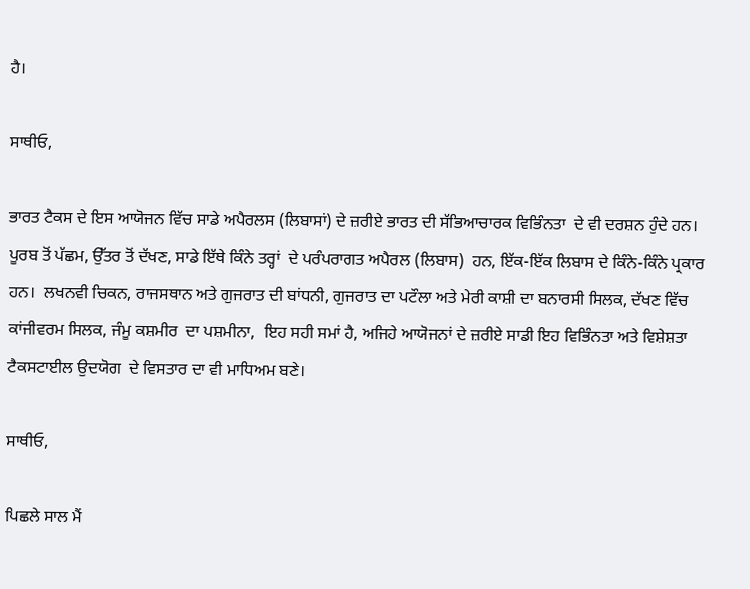ਹੈ।

ਸਾਥੀਓ,

ਭਾਰਤ ਟੈਕਸ ਦੇ ਇਸ ਆਯੋਜਨ ਵਿੱਚ ਸਾਡੇ ਅਪੈਰਲਸ (ਲਿਬਾਸਾਂ) ਦੇ ਜ਼ਰੀਏ ਭਾਰਤ ਦੀ ਸੱਭਿਆਚਾਰਕ ਵਿਭਿੰਨਤਾ  ਦੇ ਵੀ ਦਰਸ਼ਨ ਹੁੰਦੇ ਹਨ।  ਪੂਰਬ ਤੋਂ ਪੱਛਮ, ਉੱਤਰ ਤੋਂ ਦੱਖਣ, ਸਾਡੇ ਇੱਥੇ ਕਿੰਨੇ ਤਰ੍ਹਾਂ  ਦੇ ਪਰੰਪਰਾਗਤ ਅਪੈਰਲ (ਲਿਬਾਸ)  ਹਨ, ਇੱਕ-ਇੱਕ ਲਿਬਾਸ ਦੇ ਕਿੰਨੇ-ਕਿੰਨੇ ਪ੍ਰਕਾਰ ਹਨ।  ਲਖਨਵੀ ਚਿਕਨ, ਰਾਜਸਥਾਨ ਅਤੇ ਗੁਜਰਾਤ ਦੀ ਬਾਂਧਨੀ, ਗੁਜਰਾਤ ਦਾ ਪਟੌਲਾ ਅਤੇ ਮੇਰੀ ਕਾਸ਼ੀ ਦਾ ਬਨਾਰਸੀ ਸਿਲਕ, ਦੱਖਣ ਵਿੱਚ ਕਾਂਜੀਵਰਮ ਸਿਲਕ, ਜੰਮੂ ਕਸ਼ਮੀਰ  ਦਾ ਪਸ਼ਮੀਨਾ,  ਇਹ ਸਹੀ ਸਮਾਂ ਹੈ, ਅਜਿਹੇ ਆਯੋਜਨਾਂ ਦੇ ਜ਼ਰੀਏ ਸਾਡੀ ਇਹ ਵਿਭਿੰਨਤਾ ਅਤੇ ਵਿਸ਼ੇਸ਼ਤਾ ਟੈਕਸਟਾਈਲ ਉਦਯੋਗ  ਦੇ ਵਿਸਤਾਰ ਦਾ ਵੀ ਮਾਧਿਅਮ ਬਣੇ।

ਸਾਥੀਓ,

ਪਿਛਲੇ ਸਾਲ ਮੈਂ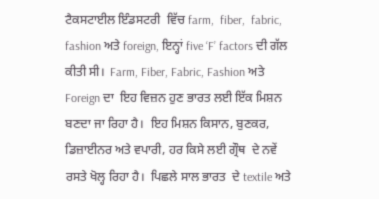ਟੈਕਸਟਾਈਲ ਇੰਡਸਟਰੀ  ਵਿੱਚ farm,  fiber,  fabric, fashion ਅਤੇ foreign, ਇਨ੍ਹਾਂ five ‘F’ factors ਦੀ ਗੱਲ ਕੀਤੀ ਸੀ।  Farm, Fiber, Fabric, Fashion ਅਤੇ Foreign ਦਾ  ਇਹ ਵਿਜ਼ਨ ਹੁਣ ਭਾਰਤ ਲਈ ਇੱਕ ਮਿਸ਼ਨ ਬਣਦਾ ਜਾ ਰਿਹਾ ਹੈ।  ਇਹ ਮਿਸ਼ਨ ਕਿਸਾਨ, ਬੁਣਕਰ, ਡਿਜ਼ਾਈਨਰ ਅਤੇ ਵਪਾਰੀ, ਹਰ ਕਿਸੇ ਲਈ ਗ੍ਰੌਥ  ਦੇ ਨਵੇਂ ਰਸਤੇ ਖੋਲ੍ਹ ਰਿਹਾ ਹੈ।  ਪਿਛਲੇ ਸਾਲ ਭਾਰਤ  ਦੇ textile ਅਤੇ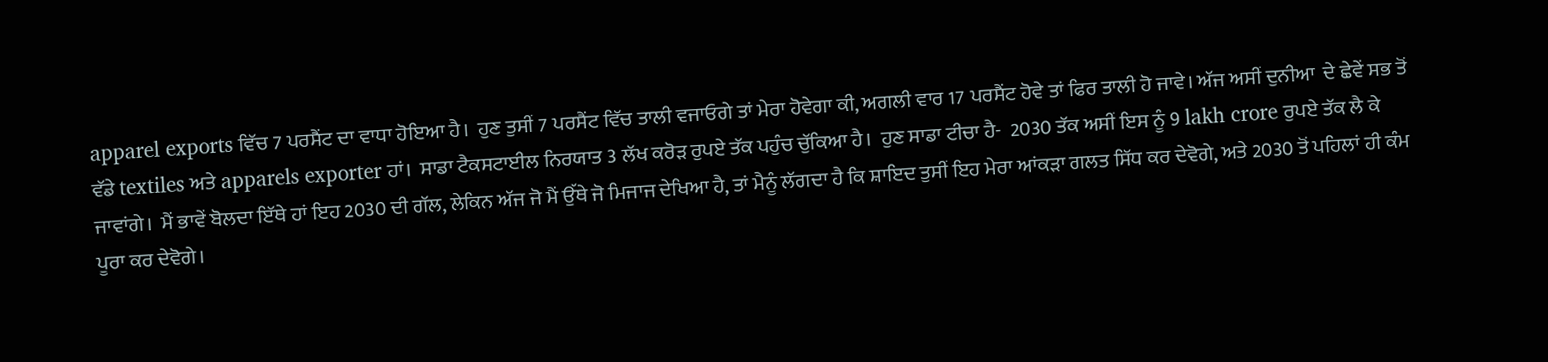apparel exports ਵਿੱਚ 7 ਪਰਸੈਂਟ ਦਾ ਵਾਧਾ ਹੋਇਆ ਹੈ।  ਹੁਣ ਤੁਸੀਂ 7 ਪਰਸੈਂਟ ਵਿੱਚ ਤਾਲੀ ਵਜਾਓਗੇ ਤਾਂ ਮੇਰਾ ਹੋਵੇਗਾ ਕੀ, ਅਗਲੀ ਵਾਰ 17 ਪਰਸੈਂਟ ਹੋਵੇ ਤਾਂ ਫਿਰ ਤਾਲੀ ਹੋ ਜਾਵੇ। ਅੱਜ ਅਸੀਂ ਦੁਨੀਆ  ਦੇ ਛੇਵੇਂ ਸਭ ਤੋਂ ਵੱਡੇ textiles ਅਤੇ apparels exporter ਹਾਂ।  ਸਾਡਾ ਟੈਕਸਟਾਈਲ ਨਿਰਯਾਤ 3 ਲੱਖ ਕਰੋੜ ਰੁਪਏ ਤੱਕ ਪਹੁੰਚ ਚੁੱਕਿਆ ਹੈ।  ਹੁਣ ਸਾਡਾ ਟੀਚਾ ਹੈ-  2030 ਤੱਕ ਅਸੀਂ ਇਸ ਨੂੰ 9 lakh crore ਰੁਪਏ ਤੱਕ ਲੈ ਕੇ ਜਾਵਾਂਗੇ।  ਮੈਂ ਭਾਵੇਂ ਬੋਲਦਾ ਇੱਥੇ ਹਾਂ ਇਹ 2030 ਦੀ ਗੱਲ, ਲੇਕਿਨ ਅੱਜ ਜੋ ਮੈਂ ਉੱਥੇ ਜੋ ਮਿਜਾਜ ਦੇਖਿਆ ਹੈ, ਤਾਂ ਮੈਨੂੰ ਲੱਗਦਾ ਹੈ ਕਿ ਸ਼ਾਇਦ ਤੁਸੀਂ ਇਹ ਮੇਰਾ ਆਂਕੜਾ ਗਲਤ ਸਿੱਧ ਕਰ ਦੇਵੋਗੇ, ਅਤੇ 2030 ਤੋਂ ਪਹਿਲਾਂ ਹੀ ਕੰਮ ਪੂਰਾ ਕਰ ਦੇਵੋਗੇ।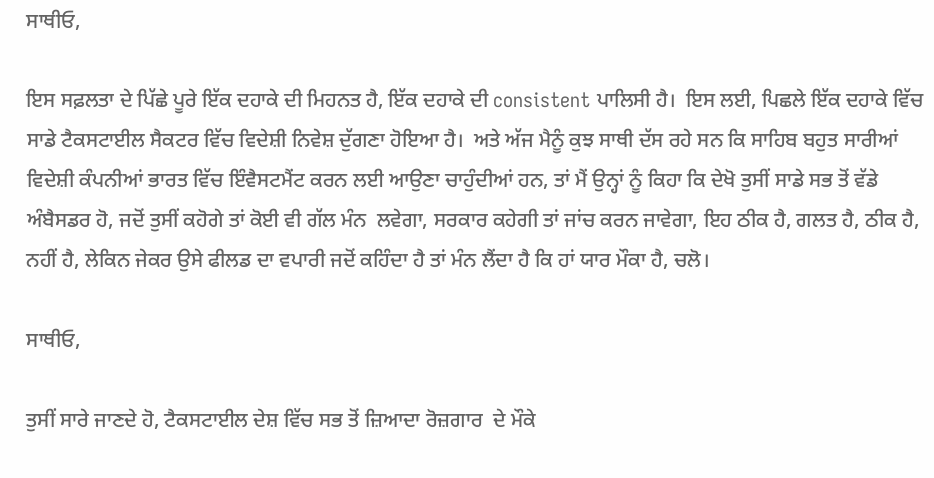ਸਾਥੀਓ,

ਇਸ ਸਫ਼ਲਤਾ ਦੇ ਪਿੱਛੇ ਪੂਰੇ ਇੱਕ ਦਹਾਕੇ ਦੀ ਮਿਹਨਤ ਹੈ, ਇੱਕ ਦਹਾਕੇ ਦੀ consistent ਪਾਲਿਸੀ ਹੈ।  ਇਸ ਲਈ, ਪਿਛਲੇ ਇੱਕ ਦਹਾਕੇ ਵਿੱਚ ਸਾਡੇ ਟੈਕਸਟਾਈਲ ਸੈਕਟਰ ਵਿੱਚ ਵਿਦੇਸ਼ੀ ਨਿਵੇਸ਼ ਦੁੱਗਣਾ ਹੋਇਆ ਹੈ।  ਅਤੇ ਅੱਜ ਮੈਨੂੰ ਕੁਝ ਸਾਥੀ ਦੱਸ ਰਹੇ ਸਨ ਕਿ ਸਾਹਿਬ ਬਹੁਤ ਸਾਰੀਆਂ ਵਿਦੇਸ਼ੀ ਕੰਪਨੀਆਂ ਭਾਰਤ ਵਿੱਚ ਇੰਵੈਸਟਮੈਂਟ ਕਰਨ ਲਈ ਆਉਣਾ ਚਾਹੁੰਦੀਆਂ ਹਨ, ਤਾਂ ਮੈਂ ਉਨ੍ਹਾਂ ਨੂੰ ਕਿਹਾ ਕਿ ਦੇਖੋ ਤੁਸੀਂ ਸਾਡੇ ਸਭ ਤੋਂ ਵੱਡੇ ਅੰਬੈਸਡਰ ਹੋ, ਜਦੋਂ ਤੁਸੀਂ ਕਹੋਗੇ ਤਾਂ ਕੋਈ ਵੀ ਗੱਲ ਮੰਨ  ਲਵੇਗਾ, ਸਰਕਾਰ ਕਹੇਗੀ ਤਾਂ ਜਾਂਚ ਕਰਨ ਜਾਵੇਗਾ, ਇਹ ਠੀਕ ਹੈ, ਗਲਤ ਹੈ, ਠੀਕ ਹੈ, ਨਹੀਂ ਹੈ, ਲੇਕਿਨ ਜੇਕਰ ਉਸੇ ਫੀਲਡ ਦਾ ਵਪਾਰੀ ਜਦੋਂ ਕਹਿੰਦਾ ਹੈ ਤਾਂ ਮੰਨ ਲੈਂਦਾ ਹੈ ਕਿ ਹਾਂ ਯਾਰ ਮੌਕਾ ਹੈ, ਚਲੋ।

ਸਾਥੀਓ,

ਤੁਸੀਂ ਸਾਰੇ ਜਾਣਦੇ ਹੋ, ਟੈਕਸਟਾਈਲ ਦੇਸ਼ ਵਿੱਚ ਸਭ ਤੋਂ ਜ਼ਿਆਦਾ ਰੋਜ਼ਗਾਰ  ਦੇ ਮੌਕੇ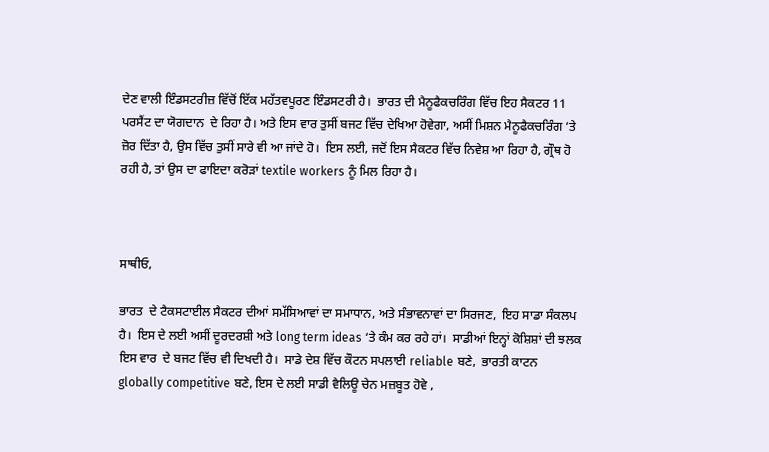ਦੇਣ ਵਾਲੀ ਇੰਡਸਟਰੀਜ਼ ਵਿੱਚੋਂ ਇੱਕ ਮਹੱਤਵਪੂਰਣ ਇੰਡਸਟਰੀ ਹੈ।  ਭਾਰਤ ਦੀ ਮੈਨੂਫੈਕਚਰਿੰਗ ਵਿੱਚ ਇਹ ਸੈਕਟਰ 11 ਪਰਸੈਂਟ ਦਾ ਯੋਗਦਾਨ  ਦੇ ਰਿਹਾ ਹੈ। ਅਤੇ ਇਸ ਵਾਰ ਤੁਸੀਂ ਬਜਟ ਵਿੱਚ ਦੇਖਿਆ ਹੋਵੇਗਾ, ਅਸੀਂ ਮਿਸ਼ਨ ਮੈਨੂਫੈਕਚਰਿੰਗ ‘ਤੇ ਜ਼ੋਰ ਦਿੱਤਾ ਹੈ, ਉਸ ਵਿੱਚ ਤੁਸੀਂ ਸਾਰੇ ਵੀ ਆ ਜਾਂਦੇ ਹੋ।  ਇਸ ਲਈ, ਜਦੋਂ ਇਸ ਸੈਕਟਰ ਵਿੱਚ ਨਿਵੇਸ਼ ਆ ਰਿਹਾ ਹੈ, ਗ੍ਰੌਥ ਹੋ ਰਹੀ ਹੈ, ਤਾਂ ਉਸ ਦਾ ਫਾਇਦਾ ਕਰੋੜਾਂ textile workers ਨੂੰ ਮਿਲ ਰਿਹਾ ਹੈ।



ਸਾਥੀਓ,

ਭਾਰਤ  ਦੇ ਟੈਕਸਟਾਈਲ ਸੈਕਟਰ ਦੀਆਂ ਸਮੱਸਿਆਵਾਂ ਦਾ ਸਮਾਧਾਨ, ਅਤੇ ਸੰਭਾਵਨਾਵਾਂ ਦਾ ਸਿਰਜਣ,  ਇਹ ਸਾਡਾ ਸੰਕਲਪ ਹੈ।  ਇਸ ਦੇ ਲਈ ਅਸੀਂ ਦੂਰਦਰਸ਼ੀ ਅਤੇ long term ideas ‘ਤੇ ਕੰਮ ਕਰ ਰਹੇ ਹਾਂ।  ਸਾਡੀਆਂ ਇਨ੍ਹਾਂ ਕੋਸ਼ਿਸ਼ਾਂ ਦੀ ਝਲਕ ਇਸ ਵਾਰ  ਦੇ ਬਜਟ ਵਿੱਚ ਵੀ ਦਿਖਦੀ ਹੈ।  ਸਾਡੇ ਦੇਸ਼ ਵਿੱਚ ਕੌਟਨ ਸਪਲਾਈ reliable ਬਣੇ,  ਭਾਰਤੀ ਕਾਟਨ globally competitive ਬਣੇ, ਇਸ ਦੇ ਲਈ ਸਾਡੀ ਵੈਲਿਊ ਚੇਨ ਮਜ਼ਬੂਤ ਹੋਵੇ ,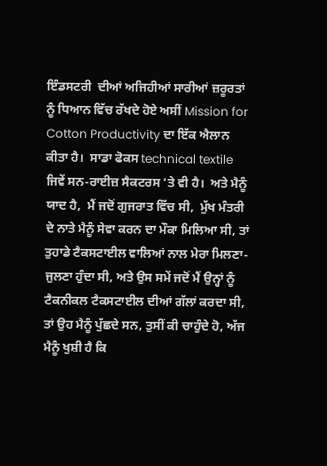ਇੰਡਸਟਰੀ  ਦੀਆਂ ਅਜਿਹੀਆਂ ਸਾਰੀਆਂ ਜ਼ਰੂਰਤਾਂ ਨੂੰ ਧਿਆਨ ਵਿੱਚ ਰੱਖਦੇ ਹੋਏ ਅਸੀਂ Mission for Cotton Productivity ਦਾ ਇੱਕ ਐਲਾਨ ਕੀਤਾ ਹੈ।  ਸਾਡਾ ਫੋਕਸ technical textile ਜਿਵੇਂ ਸਨ-ਰਾਈਜ਼ ਸੈਕਟਰਸ ‘ਤੇ ਵੀ ਹੈ।  ਅਤੇ ਮੈਨੂੰ ਯਾਦ ਹੈ,  ਮੈਂ ਜਦੋਂ ਗੁਜਰਾਤ ਵਿੱਚ ਸੀ,  ਮੁੱਖ ਮੰਤਰੀ  ਦੇ ਨਾਤੇ ਮੈਨੂੰ ਸੇਵਾ ਕਰਨ ਦਾ ਮੌਕਾ ਮਿਲਿਆ ਸੀ, ਤਾਂ ਤੁਹਾਡੇ ਟੈਕਸਟਾਈਲ ਵਾਲਿਆਂ ਨਾਲ ਮੇਰਾ ਮਿਲਣਾ-ਜੁਲਣਾ ਹੁੰਦਾ ਸੀ, ਅਤੇ ਉਸ ਸਮੇਂ ਜਦੋਂ ਮੈਂ ਉਨ੍ਹਾਂ ਨੂੰ ਟੈਕਨੀਕਲ ਟੈਕਸਟਾਈਲ ਦੀਆਂ ਗੱਲਾਂ ਕਰਦਾ ਸੀ, ਤਾਂ ਉਹ ਮੈਨੂੰ ਪੁੱਛਦੇ ਸਨ, ਤੁਸੀਂ ਕੀ ਚਾਹੁੰਦੇ ਹੋ, ਅੱਜ ਮੈਨੂੰ ਖੁਸ਼ੀ ਹੈ ਕਿ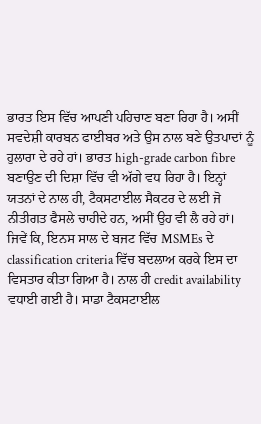ਭਾਰਤ ਇਸ ਵਿੱਚ ਆਪਣੀ ਪਹਿਚਾਣ ਬਣਾ ਰਿਹਾ ਹੈ। ਅਸੀਂ ਸਵਦੇਸ਼ੀ ਕਾਰਬਨ ਫਾਈਬਰ ਅਤੇ ਉਸ ਨਾਲ ਬਣੇ ਉਤਪਾਦਾਂ ਨੂੰ ਹੁਲਾਰਾ ਦੇ ਰਹੇ ਹਾਂ। ਭਾਰਤ high-grade carbon fibre ਬਣਾਉਣ ਦੀ ਦਿਸ਼ਾ ਵਿੱਚ ਵੀ ਅੱਗੇ ਵਧ ਰਿਹਾ ਹੈ। ਇਨ੍ਹਾਂ ਯਤਨਾਂ ਦੇ ਨਾਲ ਹੀ, ਟੈਕਸਟਾਈਲ ਸੈਕਟਰ ਦੇ ਲਈ ਜੋ ਨੀਤੀਗਤ ਫੈਸਲੇ ਚਾਹੀਦੇ ਹਨ, ਅਸੀਂ ਉਹ ਵੀ ਲੈ ਰਹੇ ਹਾਂ। ਜਿਵੇਂ ਕਿ, ਇਨਸ ਸਾਲ ਦੇ ਬਜਟ ਵਿੱਚ MSMEs ਦੇ classification criteria ਵਿੱਚ ਬਦਲਾਅ ਕਰਕੇ ਇਸ ਦਾ ਵਿਸਤਾਰ ਕੀਤਾ ਗਿਆ ਹੈ। ਨਾਲ ਹੀ credit availability ਵਧਾਈ ਗਈ ਹੈ। ਸਾਡਾ ਟੈਕਸਟਾਈਲ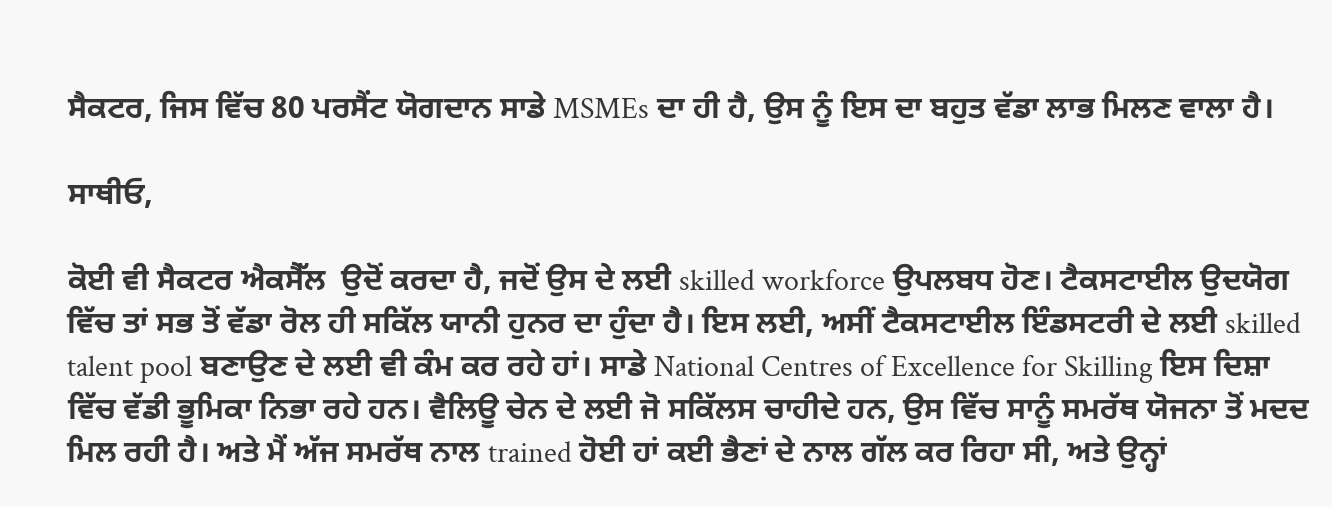ਸੈਕਟਰ, ਜਿਸ ਵਿੱਚ 80 ਪਰਸੈਂਟ ਯੋਗਦਾਨ ਸਾਡੇ MSMEs ਦਾ ਹੀ ਹੈ, ਉਸ ਨੂੰ ਇਸ ਦਾ ਬਹੁਤ ਵੱਡਾ ਲਾਭ ਮਿਲਣ ਵਾਲਾ ਹੈ।

ਸਾਥੀਓ,

ਕੋਈ ਵੀ ਸੈਕਟਰ ਐਕਸੈੱਲ  ਉਦੋਂ ਕਰਦਾ ਹੈ, ਜਦੋਂ ਉਸ ਦੇ ਲਈ skilled workforce ਉਪਲਬਧ ਹੋਣ। ਟੈਕਸਟਾਈਲ ਉਦਯੋਗ ਵਿੱਚ ਤਾਂ ਸਭ ਤੋਂ ਵੱਡਾ ਰੋਲ ਹੀ ਸਕਿੱਲ ਯਾਨੀ ਹੁਨਰ ਦਾ ਹੁੰਦਾ ਹੈ। ਇਸ ਲਈ, ਅਸੀਂ ਟੈਕਸਟਾਈਲ ਇੰਡਸਟਰੀ ਦੇ ਲਈ skilled talent pool ਬਣਾਉਣ ਦੇ ਲਈ ਵੀ ਕੰਮ ਕਰ ਰਹੇ ਹਾਂ। ਸਾਡੇ National Centres of Excellence for Skilling ਇਸ ਦਿਸ਼ਾ ਵਿੱਚ ਵੱਡੀ ਭੂਮਿਕਾ ਨਿਭਾ ਰਹੇ ਹਨ। ਵੈਲਿਊ ਚੇਨ ਦੇ ਲਈ ਜੋ ਸਕਿੱਲਸ ਚਾਹੀਦੇ ਹਨ, ਉਸ ਵਿੱਚ ਸਾਨੂੰ ਸਮਰੱਥ ਯੋਜਨਾ ਤੋਂ ਮਦਦ ਮਿਲ ਰਹੀ ਹੈ। ਅਤੇ ਮੈਂ ਅੱਜ ਸਮਰੱਥ ਨਾਲ trained ਹੋਈ ਹਾਂ ਕਈ ਭੈਣਾਂ ਦੇ ਨਾਲ ਗੱਲ ਕਰ ਰਿਹਾ ਸੀ, ਅਤੇ ਉਨ੍ਹਾਂ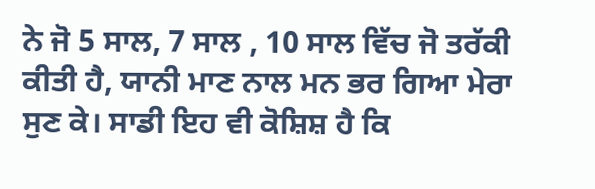ਨੇ ਜੋ 5 ਸਾਲ, 7 ਸਾਲ , 10 ਸਾਲ ਵਿੱਚ ਜੋ ਤਰੱਕੀ ਕੀਤੀ ਹੈ, ਯਾਨੀ ਮਾਣ ਨਾਲ ਮਨ ਭਰ ਗਿਆ ਮੇਰਾ ਸੁਣ ਕੇ। ਸਾਡੀ ਇਹ ਵੀ ਕੋਸ਼ਿਸ਼ ਹੈ ਕਿ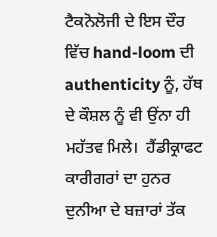ਟੈਕਨੋਲੋਜੀ ਦੇ ਇਸ ਦੌਰ ਵਿੱਚ hand-loom ਦੀ authenticity ਨੂੰ, ਹੱਥ ਦੇ ਕੌਸ਼ਲ ਨੂੰ ਵੀ ਉਂਨਾ ਹੀ ਮਹੱਤਵ ਮਿਲੇ।  ਹੈਂਡੀਕ੍ਰਾਫਟ ਕਾਰੀਗਰਾਂ ਦਾ ਹੁਨਰ ਦੁਨੀਆ ਦੇ ਬਜ਼ਾਰਾਂ ਤੱਕ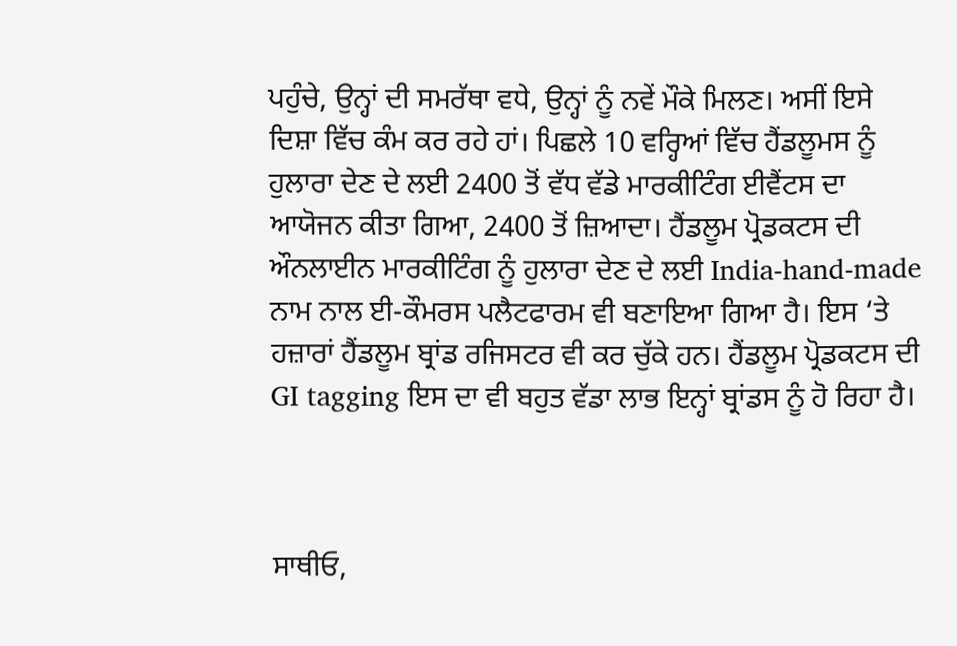ਪਹੁੰਚੇ, ਉਨ੍ਹਾਂ ਦੀ ਸਮਰੱਥਾ ਵਧੇ, ਉਨ੍ਹਾਂ ਨੂੰ ਨਵੇਂ ਮੌਕੇ ਮਿਲਣ। ਅਸੀਂ ਇਸੇ ਦਿਸ਼ਾ ਵਿੱਚ ਕੰਮ ਕਰ ਰਹੇ ਹਾਂ। ਪਿਛਲੇ 10 ਵਰ੍ਹਿਆਂ ਵਿੱਚ ਹੈਂਡਲੂਮਸ ਨੂੰ ਹੁਲਾਰਾ ਦੇਣ ਦੇ ਲਈ 2400 ਤੋਂ ਵੱਧ ਵੱਡੇ ਮਾਰਕੀਟਿੰਗ ਈਵੈਂਟਸ ਦਾ ਆਯੋਜਨ ਕੀਤਾ ਗਿਆ, 2400 ਤੋਂ ਜ਼ਿਆਦਾ। ਹੈਂਡਲੂਮ ਪ੍ਰੋਡਕਟਸ ਦੀ ਔਨਲਾਈਨ ਮਾਰਕੀਟਿੰਗ ਨੂੰ ਹੁਲਾਰਾ ਦੇਣ ਦੇ ਲਈ India-hand-made ਨਾਮ ਨਾਲ ਈ-ਕੌਮਰਸ ਪਲੈਟਫਾਰਮ ਵੀ ਬਣਾਇਆ ਗਿਆ ਹੈ। ਇਸ ‘ਤੇ ਹਜ਼ਾਰਾਂ ਹੈਂਡਲੂਮ ਬ੍ਰਾਂਡ ਰਜਿਸਟਰ ਵੀ ਕਰ ਚੁੱਕੇ ਹਨ। ਹੈਂਡਲੂਮ ਪ੍ਰੋਡਕਟਸ ਦੀ GI tagging ਇਸ ਦਾ ਵੀ ਬਹੁਤ ਵੱਡਾ ਲਾਭ ਇਨ੍ਹਾਂ ਬ੍ਰਾਂਡਸ ਨੂੰ ਹੋ ਰਿਹਾ ਹੈ।



ਸਾਥੀਓ,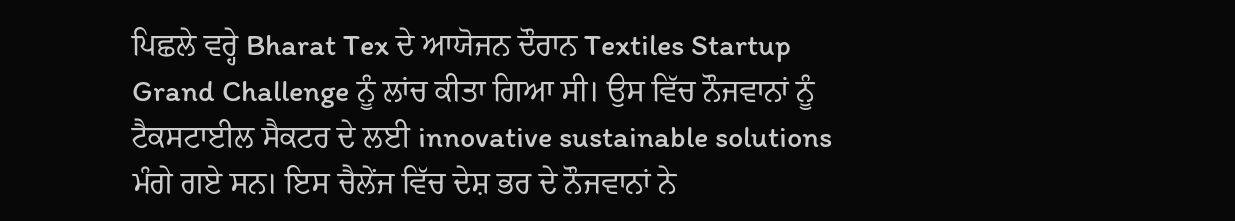ਪਿਛਲੇ ਵਰ੍ਹੇ Bharat Tex ਦੇ ਆਯੋਜਨ ਦੌਰਾਨ Textiles Startup Grand Challenge ਨੂੰ ਲਾਂਚ ਕੀਤਾ ਗਿਆ ਸੀ। ਉਸ ਵਿੱਚ ਨੌਜਵਾਨਾਂ ਨੂੰ ਟੈਕਸਟਾਈਲ ਸੈਕਟਰ ਦੇ ਲਈ innovative sustainable solutions ਮੰਗੇ ਗਏ ਸਨ। ਇਸ ਚੈਲੇਂਜ ਵਿੱਚ ਦੇਸ਼ ਭਰ ਦੇ ਨੌਜਵਾਨਾਂ ਨੇ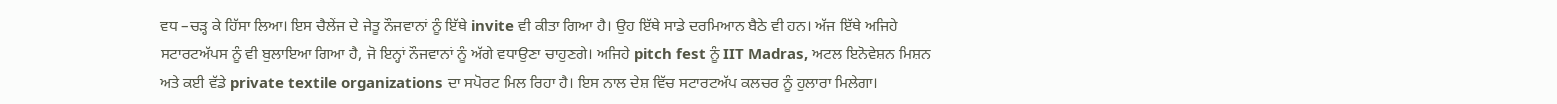ਵਧ –ਚੜ੍ਹ ਕੇ ਹਿੱਸਾ ਲਿਆ। ਇਸ ਚੈਲੇਂਜ ਦੇ ਜੇਤੂ ਨੌਜਵਾਨਾਂ ਨੂੰ ਇੱਥੇ invite ਵੀ ਕੀਤਾ ਗਿਆ ਹੈ। ਉਹ ਇੱਥੇ ਸਾਡੇ ਦਰਮਿਆਨ ਬੈਠੇ ਵੀ ਹਨ। ਅੱਜ ਇੱਥੇ ਅਜਿਹੇ ਸਟਾਰਟਅੱਪਸ ਨੂੰ ਵੀ ਬੁਲਾਇਆ ਗਿਆ ਹੈ, ਜੋ ਇਨ੍ਹਾਂ ਨੌਜਵਾਨਾਂ ਨੂੰ ਅੱਗੇ ਵਧਾਉਣਾ ਚਾਹੁਣਗੇ। ਅਜਿਹੇ pitch fest ਨੂੰ IIT Madras, ਅਟਲ ਇਨੋਵੇਸ਼ਨ ਮਿਸ਼ਨ ਅਤੇ ਕਈ ਵੱਡੇ private textile organizations ਦਾ ਸਪੋਰਟ ਮਿਲ ਰਿਹਾ ਹੈ। ਇਸ ਨਾਲ ਦੇਸ਼ ਵਿੱਚ ਸਟਾਰਟਅੱਪ ਕਲਚਰ ਨੂੰ ਹੁਲਾਰਾ ਮਿਲੇਗਾ।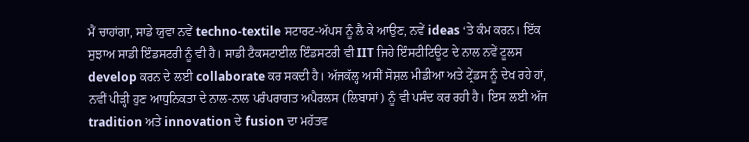ਮੈਂ ਚਾਹਾਂਗਾ, ਸਾਡੇ ਯੁਵਾ ਨਵੇਂ techno-textile ਸਟਾਰਟ-ਅੱਪਸ ਨੂੰ ਲੈ ਕੇ ਆਉਣ, ਨਵੇਂ ideas ‘ਤੇ ਕੰਮ ਕਰਨ। ਇੱਕ ਸੁਝਾਅ ਸਾਡੀ ਇੰਡਸਟਰੀ ਨੂੰ ਵੀ ਹੈ। ਸਾਡੀ ਟੈਕਸਟਾਈਲ ਇੰਡਸਟਰੀ ਵੀ IIT ਜਿਹੇ ਇੰਸਟੀਟਿਊਟ ਦੇ ਨਾਲ ਨਵੇਂ ਟੂਲਸ develop ਕਰਨ ਦੇ ਲਈ collaborate ਕਰ ਸਕਦੀ ਹੈ। ਅੱਜਕੱਲ੍ਹ ਅਸੀਂ ਸੋਸ਼ਲ ਮੀਡੀਆ ਅਤੇ ਟ੍ਰੇਂਡਸ ਨੂੰ ਦੇਖ ਰਹੇ ਹਾਂ, ਨਵੀਂ ਪੀੜ੍ਹੀ ਹੁਣ ਆਧੁਨਿਕਤਾ ਦੇ ਨਾਲ-ਨਾਲ ਪਰੰਪਰਾਗਤ ਅਪੈਰਲਸ (ਲਿਬਾਸਾਂ) ਨੂੰ ਵੀ ਪਸੰਦ ਕਰ ਰਹੀ ਹੈ। ਇਸ ਲਈ ਅੱਜ tradition ਅਤੇ innovation ਦੇ fusion ਦਾ ਮਹੱਤਵ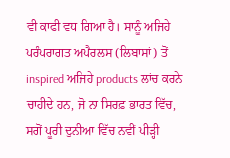ਵੀ ਕਾਫੀ ਵਧ ਗਿਆ ਹੈ। ਸਾਨੂੰ ਅਜਿਹੇ ਪਰੰਪਰਾਗਤ ਅਪੈਰਲਸ (ਲਿਬਾਸਾਂ) ਤੋਂ inspired ਅਜਿਹੇ products ਲਾਂਚ ਕਰਨੇ ਚਾਹੀਦੇ ਹਨ, ਜੋ ਨਾ ਸਿਰਫ਼ ਭਾਰਤ ਵਿੱਚ, ਸਗੋਂ ਪੂਰੀ ਦੁਨੀਆ ਵਿੱਚ ਨਵੀਂ ਪੀੜ੍ਹੀ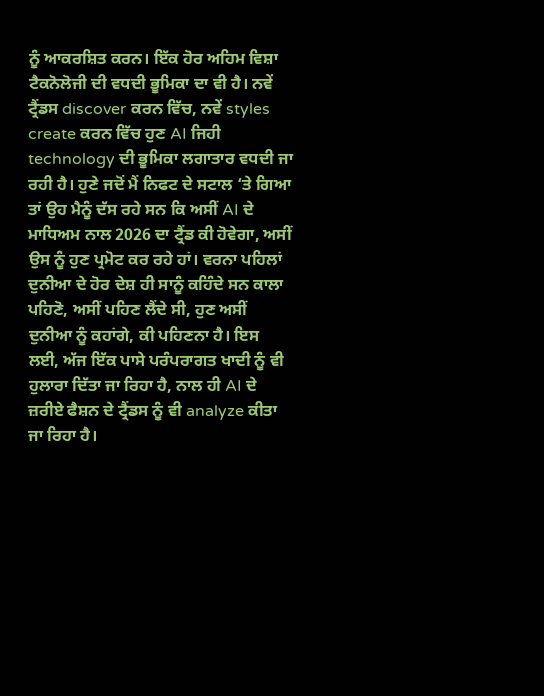ਨੂੰ ਆਕਰਸ਼ਿਤ ਕਰਨ। ਇੱਕ ਹੋਰ ਅਹਿਮ ਵਿਸ਼ਾ ਟੈਕਨੋਲੋਜੀ ਦੀ ਵਧਦੀ ਭੂਮਿਕਾ ਦਾ ਵੀ ਹੈ। ਨਵੇਂ ਟ੍ਰੈਂਡਸ discover ਕਰਨ ਵਿੱਚ, ਨਵੇਂ styles create ਕਰਨ ਵਿੱਚ ਹੁਣ AI ਜਿਹੀ technology ਦੀ ਭੂਮਿਕਾ ਲਗਾਤਾਰ ਵਧਦੀ ਜਾ ਰਹੀ ਹੈ। ਹੁਣੇ ਜਦੋਂ ਮੈਂ ਨਿਫਟ ਦੇ ਸਟਾਲ ‘ਤੇ ਗਿਆ ਤਾਂ ਉਹ ਮੈਨੂੰ ਦੱਸ ਰਹੇ ਸਨ ਕਿ ਅਸੀਂ AI ਦੇ ਮਾਧਿਅਮ ਨਾਲ 2026 ਦਾ ਟ੍ਰੈਂਡ ਕੀ ਹੋਵੇਗਾ, ਅਸੀਂ ਉਸ ਨੂੰ ਹੁਣ ਪ੍ਰਮੋਟ ਕਰ ਰਹੇ ਹਾਂ। ਵਰਨਾ ਪਹਿਲਾਂ ਦੁਨੀਆ ਦੇ ਹੋਰ ਦੇਸ਼ ਹੀ ਸਾਨੂੰ ਕਹਿੰਦੇ ਸਨ ਕਾਲਾ ਪਹਿਣੋ, ਅਸੀਂ ਪਹਿਣ ਲੈਂਦੇ ਸੀ, ਹੁਣ ਅਸੀਂ ਦੁਨੀਆ ਨੂੰ ਕਹਾਂਗੇ, ਕੀ ਪਹਿਣਨਾ ਹੈ। ਇਸ ਲਈ, ਅੱਜ ਇੱਕ ਪਾਸੇ ਪਰੰਪਰਾਗਤ ਖਾਦੀ ਨੂੰ ਵੀ ਹੁਲਾਰਾ ਦਿੱਤਾ ਜਾ ਰਿਹਾ ਹੈ, ਨਾਲ ਹੀ AI ਦੇ ਜ਼ਰੀਏ ਫੈਸ਼ਨ ਦੇ ਟ੍ਰੈਂਡਸ ਨੂੰ ਵੀ analyze ਕੀਤਾ ਜਾ ਰਿਹਾ ਹੈ।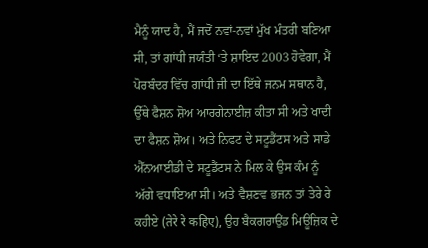ਮੈਨੂੰ ਯਾਦ ਹੈ, ਮੈਂ ਜਦੋਂ ਨਵਾਂ-ਨਵਾਂ ਮੁੱਖ ਮੰਤਰੀ ਬਣਿਆ ਸੀ, ਤਾਂ ਗਾਂਧੀ ਜਯੰਤੀ ‘ਤੇ ਸ਼ਾਇਦ 2003 ਹੋਵੇਗਾ, ਮੈਂ ਪੋਰਬੰਦਰ ਵਿੱਚ ਗਾਂਧੀ ਜੀ ਦਾ ਇੱਥੇ ਜਨਮ ਸਥਾਨ ਹੈ, ਉੱਥੇ ਫੈਸ਼ਨ ਸ਼ੋਅ ਆਰਗੇਨਾਈਜ਼ ਕੀਤਾ ਸੀ ਅਤੇ ਖਾਦੀ ਦਾ ਫੈਸ਼ਨ ਸ਼ੋਅ। ਅਤੇ ਨਿਫਟ ਦੇ ਸਟੂਡੈਂਟਸ ਅਤੇ ਸਾਡੇ ਐੱਨਆਈਡੀ ਦੇ ਸਟੂਡੈਂਟਸ ਨੇ ਮਿਲ ਕੇ ਉਸ ਕੰਮ ਨੂੰ ਅੱਗੇ ਵਧਾਇਆ ਸੀ। ਅਤੇ ਵੈਸ਼ਣਵ ਭਜਨ ਤਾਂ ਤੇਰੇ ਰੇ ਕਹੀਏ (तेरे रे कहिए), ਉਹ ਬੈਕਗਰਾਉਂਡ ਮਿਊਜ਼ਿਕ ਦੇ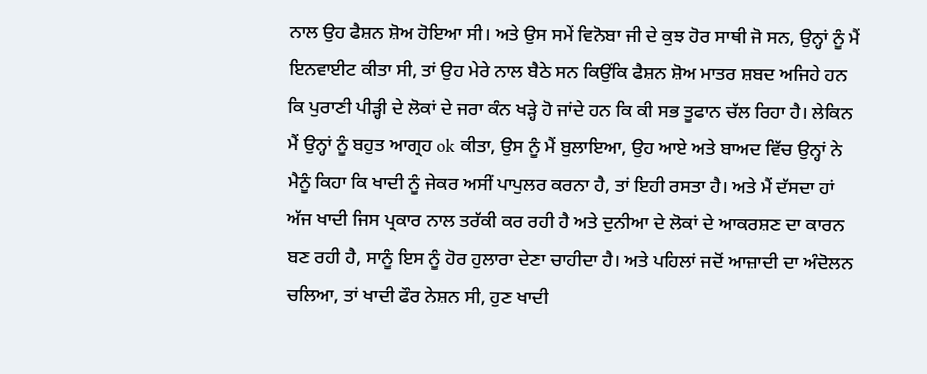ਨਾਲ ਉਹ ਫੈਸ਼ਨ ਸ਼ੋਅ ਹੋਇਆ ਸੀ। ਅਤੇ ਉਸ ਸਮੇਂ ਵਿਨੋਬਾ ਜੀ ਦੇ ਕੁਝ ਹੋਰ ਸਾਥੀ ਜੋ ਸਨ, ਉਨ੍ਹਾਂ ਨੂੰ ਮੈਂ ਇਨਵਾਈਟ ਕੀਤਾ ਸੀ, ਤਾਂ ਉਹ ਮੇਰੇ ਨਾਲ ਬੈਠੇ ਸਨ ਕਿਉਂਕਿ ਫੈਸ਼ਨ ਸ਼ੋਅ ਮਾਤਰ ਸ਼ਬਦ ਅਜਿਹੇ ਹਨ ਕਿ ਪੁਰਾਣੀ ਪੀੜ੍ਹੀ ਦੇ ਲੋਕਾਂ ਦੇ ਜਰਾ ਕੰਨ ਖੜ੍ਹੇ ਹੋ ਜਾਂਦੇ ਹਨ ਕਿ ਕੀ ਸਭ ਤੂਫਾਨ ਚੱਲ ਰਿਹਾ ਹੈ। ਲੇਕਿਨ ਮੈਂ ਉਨ੍ਹਾਂ ਨੂੰ ਬਹੁਤ ਆਗ੍ਰਹ ok ਕੀਤਾ, ਉਸ ਨੂੰ ਮੈਂ ਬੁਲਾਇਆ, ਉਹ ਆਏ ਅਤੇ ਬਾਅਦ ਵਿੱਚ ਉਨ੍ਹਾਂ ਨੇ ਮੈਨੂੰ ਕਿਹਾ ਕਿ ਖਾਦੀ ਨੂੰ ਜੇਕਰ ਅਸੀਂ ਪਾਪੁਲਰ ਕਰਨਾ ਹੈ, ਤਾਂ ਇਹੀ ਰਸਤਾ ਹੈ। ਅਤੇ ਮੈਂ ਦੱਸਦਾ ਹਾਂ ਅੱਜ ਖਾਦੀ ਜਿਸ ਪ੍ਰਕਾਰ ਨਾਲ ਤਰੱਕੀ ਕਰ ਰਹੀ ਹੈ ਅਤੇ ਦੁਨੀਆ ਦੇ ਲੋਕਾਂ ਦੇ ਆਕਰਸ਼ਣ ਦਾ ਕਾਰਨ ਬਣ ਰਹੀ ਹੈ, ਸਾਨੂੰ ਇਸ ਨੂੰ ਹੋਰ ਹੁਲਾਰਾ ਦੇਣਾ ਚਾਹੀਦਾ ਹੈ। ਅਤੇ ਪਹਿਲਾਂ ਜਦੋਂ ਆਜ਼ਾਦੀ ਦਾ ਅੰਦੋਲਨ ਚਲਿਆ, ਤਾਂ ਖਾਦੀ ਫੌਰ ਨੇਸ਼ਨ ਸੀ, ਹੁਣ ਖਾਦੀ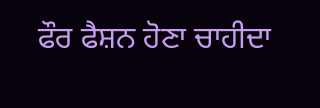ਫੌਰ ਫੈਸ਼ਨ ਹੋਣਾ ਚਾਹੀਦਾ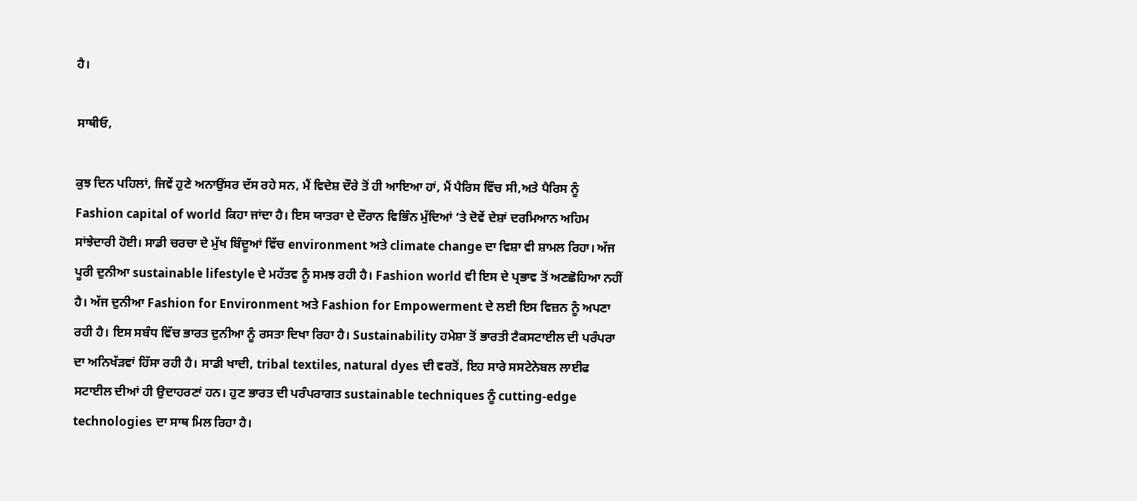ਹੈ।

ਸਾਥੀਓ,

ਕੁਝ ਦਿਨ ਪਹਿਲਾਂ, ਜਿਵੇਂ ਹੁਣੇ ਅਨਾਉਂਸਰ ਦੱਸ ਰਹੇ ਸਨ, ਮੈਂ ਵਿਦੇਸ਼ ਦੌਰੇ ਤੋਂ ਹੀ ਆਇਆ ਹਾਂ, ਮੈਂ ਪੈਰਿਸ ਵਿੱਚ ਸੀ,ਅਤੇ ਪੈਰਿਸ ਨੂੰ Fashion capital of world ਕਿਹਾ ਜਾਂਦਾ ਹੈ। ਇਸ ਯਾਤਰਾ ਦੇ ਦੌਰਾਨ ਵਿਭਿੰਨ ਮੁੱਦਿਆਂ ‘ਤੇ ਦੋਵੇਂ ਦੇਸ਼ਾਂ ਦਰਮਿਆਨ ਅਹਿਮ ਸਾਂਝੇਦਾਰੀ ਹੋਈ। ਸਾਡੀ ਚਰਚਾ ਦੇ ਮੁੱਖ ਬਿੰਦੂਆਂ ਵਿੱਚ environment ਅਤੇ climate change ਦਾ ਵਿਸ਼ਾ ਵੀ ਸ਼ਾਮਲ ਰਿਹਾ। ਅੱਜ ਪੂਰੀ ਦੁਨੀਆ sustainable lifestyle ਦੇ ਮਹੱਤਵ ਨੂੰ ਸਮਝ ਰਹੀ ਹੈ। Fashion world ਵੀ ਇਸ ਦੇ ਪ੍ਰਭਾਵ ਤੋਂ ਅਣਛੋਹਿਆ ਨਹੀਂ ਹੈ। ਅੱਜ ਦੁਨੀਆ Fashion for Environment ਅਤੇ Fashion for Empowerment ਦੇ ਲਈ ਇਸ ਵਿਜ਼ਨ ਨੂੰ ਅਪਣਾ ਰਹੀ ਹੈ। ਇਸ ਸਬੰਧ ਵਿੱਚ ਭਾਰਤ ਦੁਨੀਆ ਨੂੰ ਰਸਤਾ ਦਿਖਾ ਰਿਹਾ ਹੈ। Sustainability ਹਮੇਸ਼ਾ ਤੋਂ ਭਾਰਤੀ ਟੈਕਸਟਾਈਲ ਦੀ ਪਰੰਪਰਾ ਦਾ ਅਨਿਖੱੜਵਾਂ ਹਿੱਸਾ ਰਹੀ ਹੈ। ਸਾਡੀ ਖਾਦੀ, tribal textiles, natural dyes ਦੀ ਵਰਤੋਂ, ਇਹ ਸਾਰੇ ਸਸਟੇਨੇਬਲ ਲਾਈਫ ਸਟਾਈਲ ਦੀਆਂ ਹੀ ਉਦਾਹਰਣਾਂ ਹਨ। ਹੁਣ ਭਾਰਤ ਦੀ ਪਰੰਪਰਾਗਤ sustainable techniques ਨੂੰ cutting-edge technologies ਦਾ ਸਾਥ ਮਿਲ ਰਿਹਾ ਹੈ।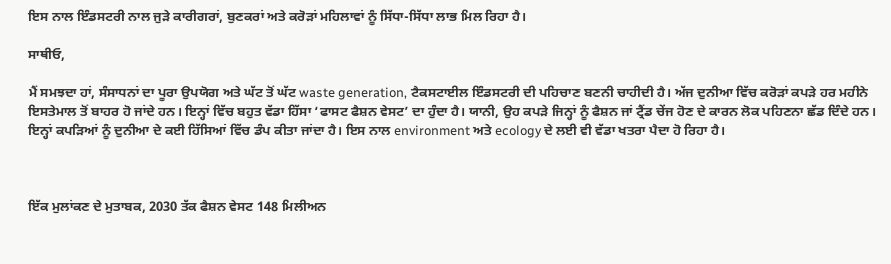ਇਸ ਨਾਲ ਇੰਡਸਟਰੀ ਨਾਲ ਜੁੜੇ ਕਾਰੀਗਰਾਂ, ਬੁਣਕਰਾਂ ਅਤੇ ਕਰੋੜਾਂ ਮਹਿਲਾਵਾਂ ਨੂੰ ਸਿੱਧਾ-ਸਿੱਧਾ ਲਾਭ ਮਿਲ ਰਿਹਾ ਹੈ।

ਸਾਥੀਓ,

ਮੈਂ ਸਮਝਦਾ ਹਾਂ, ਸੰਸਾਧਨਾਂ ਦਾ ਪੂਰਾ ਉਪਯੋਗ ਅਤੇ ਘੱਟ ਤੋਂ ਘੱਟ waste generation, ਟੈਕਸਟਾਈਲ ਇੰਡਸਟਰੀ ਦੀ ਪਹਿਚਾਣ ਬਣਨੀ ਚਾਹੀਦੀ ਹੈ। ਅੱਜ ਦੁਨੀਆ ਵਿੱਚ ਕਰੋੜਾਂ ਕਪੜੇ ਹਰ ਮਹੀਨੇ ਇਸਤੇਮਾਲ ਤੋਂ ਬਾਹਰ ਹੋ ਜਾਂਦੇ ਹਨ। ਇਨ੍ਹਾਂ ਵਿੱਚ ਬਹੁਤ ਵੱਡਾ ਹਿੱਸਾ ‘ਫਾਸਟ ਫੈਸ਼ਨ ਵੇਸਟ’ ਦਾ ਹੁੰਦਾ ਹੈ। ਯਾਨੀ, ਉਹ ਕਪੜੇ ਜਿਨ੍ਹਾਂ ਨੂੰ ਫੈਸ਼ਨ ਜਾਂ ਟ੍ਰੈਂਡ ਚੇਂਜ ਹੋਣ ਦੇ ਕਾਰਨ ਲੋਕ ਪਹਿਣਨਾ ਛੱਡ ਦਿੰਦੇ ਹਨ। ਇਨ੍ਹਾਂ ਕਪੜਿਆਂ ਨੂੰ ਦੁਨੀਆ ਦੇ ਕਈ ਹਿੱਸਿਆਂ ਵਿੱਚ ਡੰਪ ਕੀਤਾ ਜਾਂਦਾ ਹੈ। ਇਸ ਨਾਲ environment ਅਤੇ ecology ਦੇ ਲਈ ਵੀ ਵੱਡਾ ਖਤਰਾ ਪੈਦਾ ਹੋ ਰਿਹਾ ਹੈ।



ਇੱਕ ਮੁਲਾਂਕਣ ਦੇ ਮੁਤਾਬਕ, 2030 ਤੱਕ ਫੈਸ਼ਨ ਵੇਸਟ 148 ਮਿਲੀਅਨ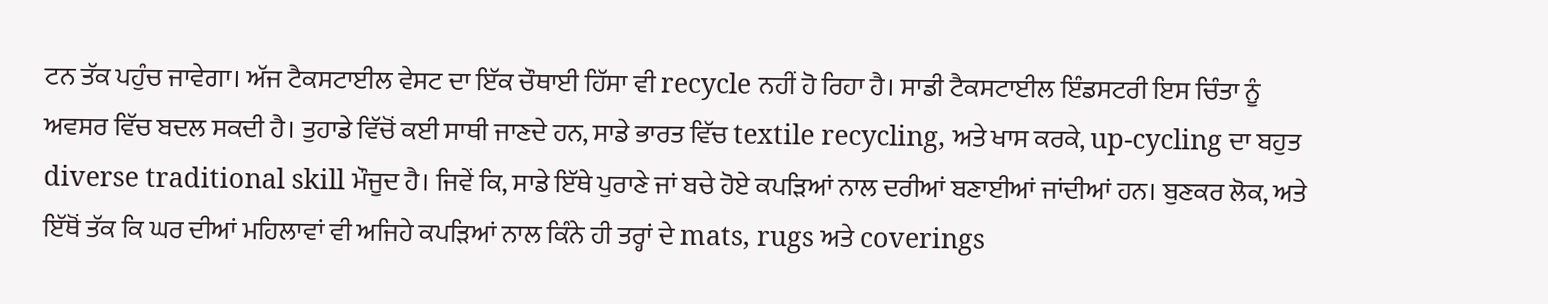ਟਨ ਤੱਕ ਪਹੁੰਚ ਜਾਵੇਗਾ। ਅੱਜ ਟੈਕਸਟਾਈਲ ਵੇਸਟ ਦਾ ਇੱਕ ਚੌਥਾਈ ਹਿੱਸਾ ਵੀ recycle ਨਹੀਂ ਹੋ ਰਿਹਾ ਹੈ। ਸਾਡੀ ਟੈਕਸਟਾਈਲ ਇੰਡਸਟਰੀ ਇਸ ਚਿੰਤਾ ਨੂੰ ਅਵਸਰ ਵਿੱਚ ਬਦਲ ਸਕਦੀ ਹੈ। ਤੁਹਾਡੇ ਵਿੱਚੋਂ ਕਈ ਸਾਥੀ ਜਾਣਦੇ ਹਨ, ਸਾਡੇ ਭਾਰਤ ਵਿੱਚ textile recycling, ਅਤੇ ਖਾਸ ਕਰਕੇ, up-cycling ਦਾ ਬਹੁਤ diverse traditional skill ਮੌਜੂਦ ਹੈ। ਜਿਵੇਂ ਕਿ, ਸਾਡੇ ਇੱਥੇ ਪੁਰਾਣੇ ਜਾਂ ਬਚੇ ਹੋਏ ਕਪੜਿਆਂ ਨਾਲ ਦਰੀਆਂ ਬਣਾਈਆਂ ਜਾਂਦੀਆਂ ਹਨ। ਬੁਣਕਰ ਲੋਕ, ਅਤੇ ਇੱਥੋਂ ਤੱਕ ਕਿ ਘਰ ਦੀਆਂ ਮਹਿਲਾਵਾਂ ਵੀ ਅਜਿਹੇ ਕਪੜਿਆਂ ਨਾਲ ਕਿੰਨੇ ਹੀ ਤਰ੍ਹਾਂ ਦੇ mats, rugs ਅਤੇ coverings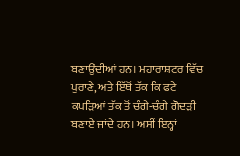ਬਣਾਉਂਦੀਆਂ ਹਨ। ਮਹਾਰਾਸ਼ਟਰ ਵਿੱਚ ਪੁਰਾਣੇ, ਅਤੇ ਇੱਥੋਂ ਤੱਕ ਕਿ ਫਟੇ ਕਪੜਿਆਂ ਤੱਕ ਤੋਂ ਚੰਗੇ-ਚੰਗੇ ਗੋਦੜੀ ਬਣਾਏ ਜਾਂਦੇ ਹਨ। ਅਸੀਂ ਇਨ੍ਹਾਂ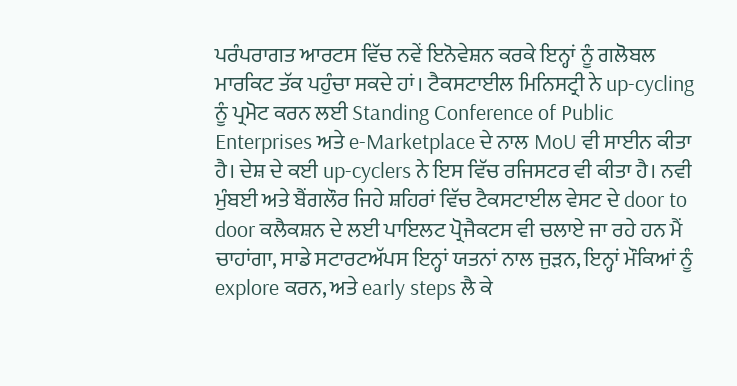ਪਰੰਪਰਾਗਤ ਆਰਟਸ ਵਿੱਚ ਨਵੇਂ ਇਨੋਵੇਸ਼ਨ ਕਰਕੇ ਇਨ੍ਹਾਂ ਨੂੰ ਗਲੋਬਲ ਮਾਰਕਿਟ ਤੱਕ ਪਹੁੰਚਾ ਸਕਦੇ ਹਾਂ। ਟੈਕਸਟਾਈਲ ਮਿਨਿਸਟ੍ਰੀ ਨੇ up-cycling ਨੂੰ ਪ੍ਰਮੋਟ ਕਰਨ ਲਈ Standing Conference of Public Enterprises ਅਤੇ e-Marketplace ਦੇ ਨਾਲ MoU ਵੀ ਸਾਈਨ ਕੀਤਾ ਹੈ। ਦੇਸ਼ ਦੇ ਕਈ up-cyclers ਨੇ ਇਸ ਵਿੱਚ ਰਜਿਸਟਰ ਵੀ ਕੀਤਾ ਹੈ। ਨਵੀ ਮੁੰਬਈ ਅਤੇ ਬੈਂਗਲੌਰ ਜਿਹੇ ਸ਼ਹਿਰਾਂ ਵਿੱਚ ਟੈਕਸਟਾਈਲ ਵੇਸਟ ਦੇ door to door ਕਲੈਕਸ਼ਨ ਦੇ ਲਈ ਪਾਇਲਟ ਪ੍ਰੋਜੈਕਟਸ ਵੀ ਚਲਾਏ ਜਾ ਰਹੇ ਹਨ ਮੈਂ ਚਾਹਾਂਗਾ, ਸਾਡੇ ਸਟਾਰਟਅੱਪਸ ਇਨ੍ਹਾਂ ਯਤਨਾਂ ਨਾਲ ਜੁੜਨ, ਇਨ੍ਹਾਂ ਮੌਕਿਆਂ ਨੂੰ explore ਕਰਨ, ਅਤੇ early steps ਲੈ ਕੇ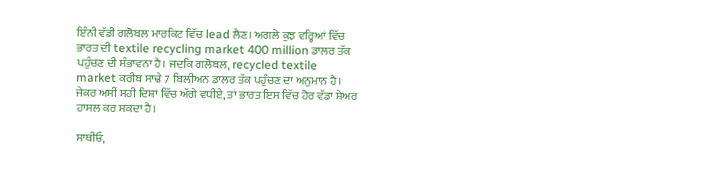ਇੰਨੀ ਵੱਡੀ ਗਲੋਬਲ ਮਾਰਕਿਟ ਵਿੱਚ lead ਲੈਣ। ਅਗਲੇ ਕੁਝ ਵਰ੍ਹਿਆਂ ਵਿੱਚ ਭਾਰਤ ਦੀ textile recycling market 400 million ਡਾਲਰ ਤੱਕ ਪਹੁੰਚਣ ਦੀ ਸੰਭਾਵਨਾ ਹੈ। ਜਦਕਿ ਗਲੋਬਲ, recycled textile market ਕਰੀਬ ਸਾਢੇ 7 ਬਿਲੀਅਨ ਡਾਲਰ ਤੱਕ ਪਹੁੰਚਣ ਦਾ ਅਨੁਮਾਨ ਹੈ। ਜੇਕਰ ਅਸੀਂ ਸਹੀ ਦਿਸ਼ਾ ਵਿੱਚ ਅੱਗੇ ਵਧੀਏ, ਤਾਂ ਭਾਰਤ ਇਸ ਵਿੱਚ ਹੋਰ ਵੱਡਾ ਸ਼ੇਅਰ ਹਾਸਲ ਕਰ ਸਕਦਾ ਹੈ।

ਸਾਥੀਓ,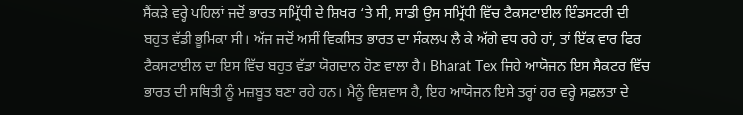ਸੈਂਕੜੇ ਵਰ੍ਹੇ ਪਹਿਲਾਂ ਜਦੋਂ ਭਾਰਤ ਸਮ੍ਰਿੱਧੀ ਦੇ ਸ਼ਿਖਰ ‘ਤੇ ਸੀ, ਸਾਡੀ ਉਸ ਸਮ੍ਰਿੱਧੀ ਵਿੱਚ ਟੈਕਸਟਾਈਲ ਇੰਡਸਟਰੀ ਦੀ ਬਹੁਤ ਵੱਡੀ ਭੂਮਿਕਾ ਸੀ। ਅੱਜ ਜਦੋਂ ਅਸੀਂ ਵਿਕਸਿਤ ਭਾਰਤ ਦਾ ਸੰਕਲਪ ਲੈ ਕੇ ਅੱਗੇ ਵਧ ਰਹੇ ਹਾਂ, ਤਾਂ ਇੱਕ ਵਾਰ ਫਿਰ ਟੈਕਸਟਾਈਲ ਦਾ ਇਸ ਵਿੱਚ ਬਹੁਤ ਵੱਡਾ ਯੋਗਦਾਨ ਹੋਣ ਵਾਲਾ ਹੈ। Bharat Tex ਜਿਹੇ ਆਯੋਜਨ ਇਸ ਸੈਕਟਰ ਵਿੱਚ ਭਾਰਤ ਦੀ ਸਥਿਤੀ ਨੂੰ ਮਜ਼ਬੂਤ ਬਣਾ ਰਹੇ ਹਨ। ਮੈਨੂੰ ਵਿਸ਼ਵਾਸ ਹੈ, ਇਹ ਆਯੋਜਨ ਇਸੇ ਤਰ੍ਹਾਂ ਹਰ ਵਰ੍ਹੇ ਸਫ਼ਲਤਾ ਦੇ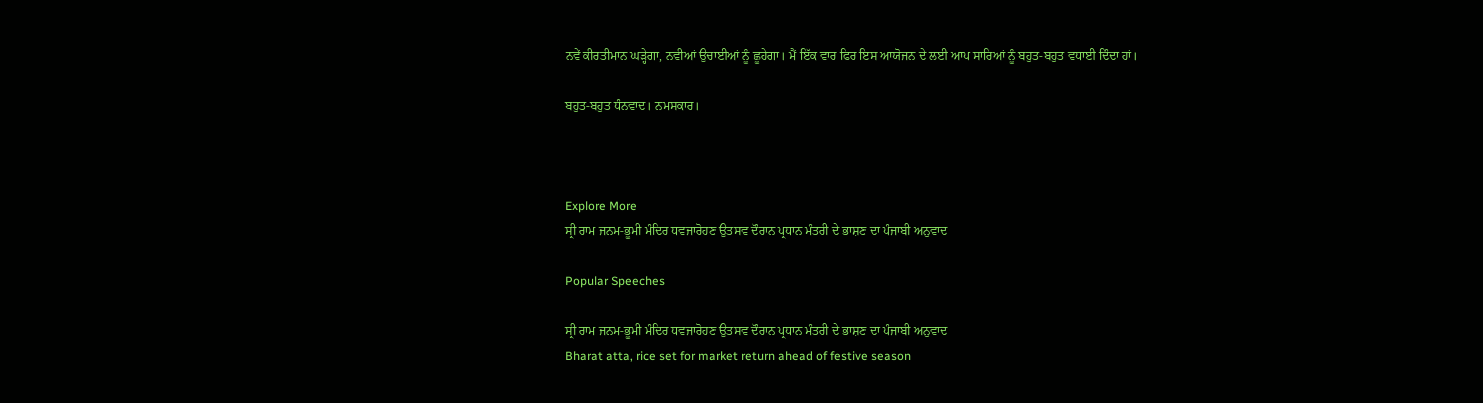ਨਵੇਂ ਕੀਰਤੀਮਾਨ ਘੜ੍ਹੇਗਾ, ਨਵੀਆਂ ਉਚਾਈਆਂ ਨੂੰ ਛੂਹੇਗਾ। ਮੈਂ ਇੱਕ ਵਾਰ ਫਿਰ ਇਸ ਆਯੋਜਨ ਦੇ ਲਈ ਆਪ ਸਾਰਿਆਂ ਨੂੰ ਬਹੁਤ-ਬਹੁਤ ਵਧਾਈ ਦਿੰਦਾ ਹਾਂ।

ਬਹੁਤ-ਬਹੁਤ ਧੰਨਵਾਦ। ਨਮਸਕਾਰ।



Explore More
ਸ੍ਰੀ ਰਾਮ ਜਨਮ-ਭੂਮੀ ਮੰਦਿਰ ਧਵਜਾਰੋਹਣ ਉਤਸਵ ਦੌਰਾਨ ਪ੍ਰਧਾਨ ਮੰਤਰੀ ਦੇ ਭਾਸ਼ਣ ਦਾ ਪੰਜਾਬੀ ਅਨੁਵਾਦ

Popular Speeches

ਸ੍ਰੀ ਰਾਮ ਜਨਮ-ਭੂਮੀ ਮੰਦਿਰ ਧਵਜਾਰੋਹਣ ਉਤਸਵ ਦੌਰਾਨ ਪ੍ਰਧਾਨ ਮੰਤਰੀ ਦੇ ਭਾਸ਼ਣ ਦਾ ਪੰਜਾਬੀ ਅਨੁਵਾਦ
Bharat atta, rice set for market return ahead of festive season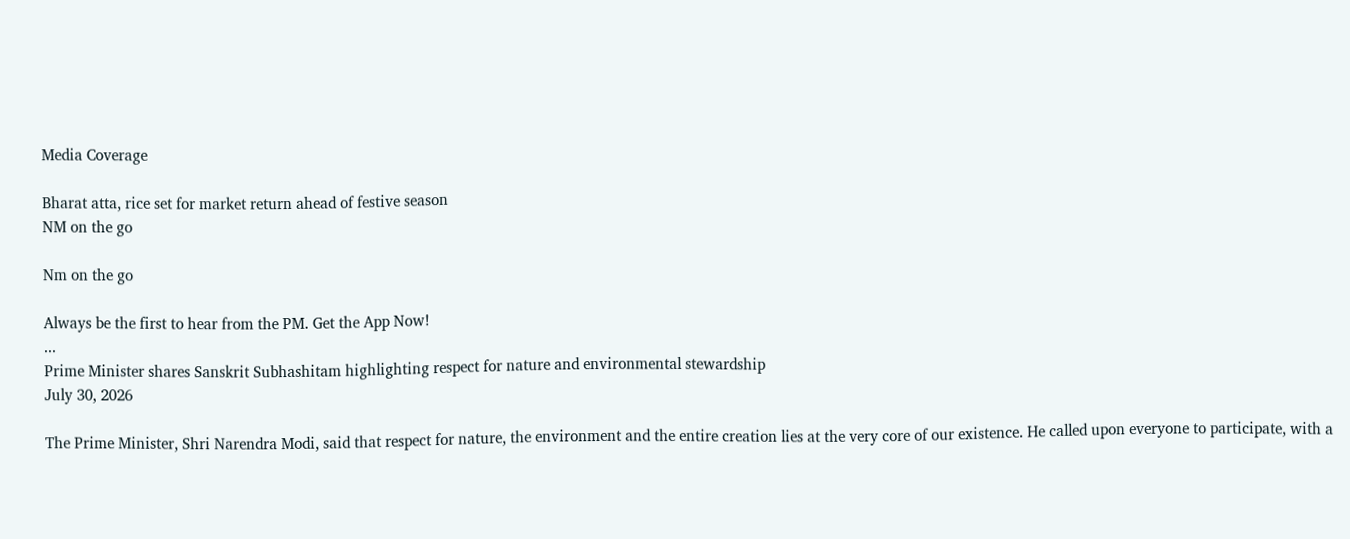Media Coverage

Bharat atta, rice set for market return ahead of festive season
NM on the go

Nm on the go

Always be the first to hear from the PM. Get the App Now!
...
Prime Minister shares Sanskrit Subhashitam highlighting respect for nature and environmental stewardship
July 30, 2026

The Prime Minister, Shri Narendra Modi, said that respect for nature, the environment and the entire creation lies at the very core of our existence. He called upon everyone to participate, with a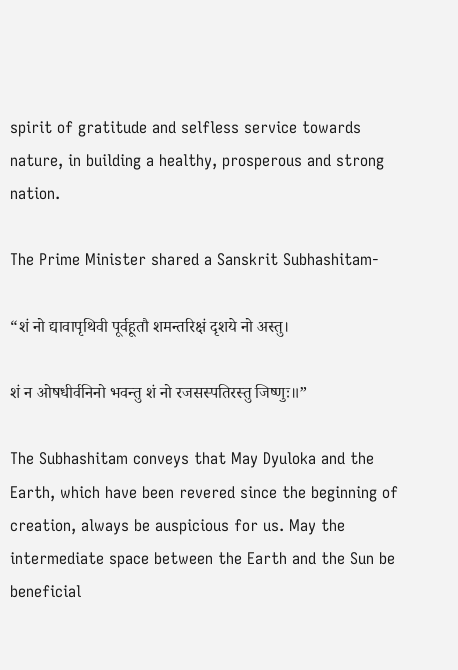spirit of gratitude and selfless service towards nature, in building a healthy, prosperous and strong nation.

The Prime Minister shared a Sanskrit Subhashitam-

“शं नो द्यावापृथिवी पूर्वहूतौ शमन्तरिक्षं दृशये नो अस्तु।

शं न ओषधीर्वनिनो भवन्तु शं नो रजसस्पतिरस्तु जिष्णुः॥”

The Subhashitam conveys that May Dyuloka and the Earth, which have been revered since the beginning of creation, always be auspicious for us. May the intermediate space between the Earth and the Sun be beneficial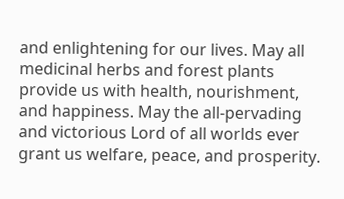and enlightening for our lives. May all medicinal herbs and forest plants provide us with health, nourishment, and happiness. May the all-pervading and victorious Lord of all worlds ever grant us welfare, peace, and prosperity.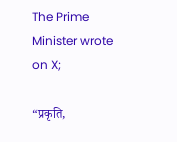The Prime Minister wrote on X;

“प्रकृति,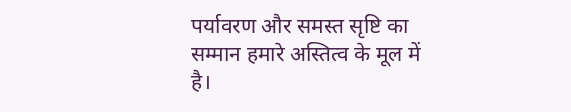पर्यावरण और समस्त सृष्टि का सम्मान हमारे अस्तित्व के मूल में है।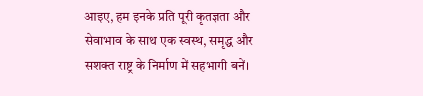आइए, हम इनके प्रति पूरी कृतज्ञता और सेवाभाव के साथ एक स्वस्थ, समृद्ध और सशक्त राष्ट्र के निर्माण में सहभागी बनें।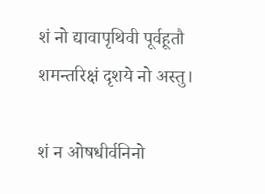शं नो द्यावापृथिवी पूर्वहूतौ शमन्तरिक्षं दृशये नो अस्तु।

शं न ओषधीर्वनिनो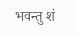भवन्तु शं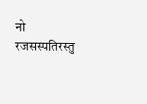नो रजसस्पतिरस्तु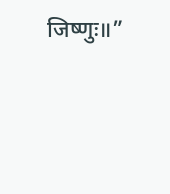जिष्णुः॥”